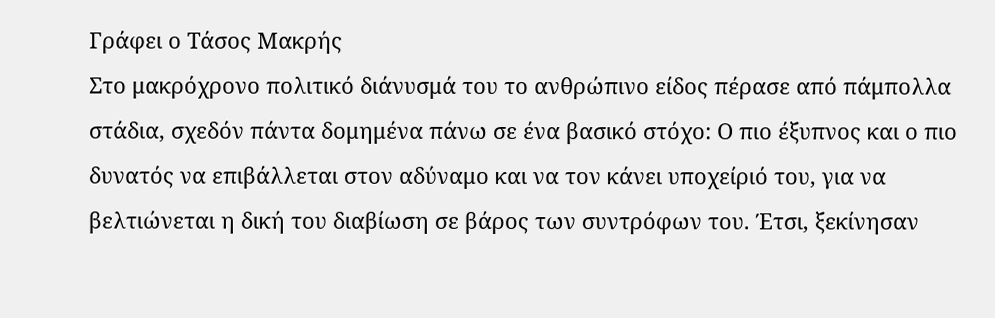Γράφει ο Τάσος Μακρής
Στο μακρόχρονο πολιτικό διάνυσμά του το ανθρώπινο είδος πέρασε από πάμπολλα στάδια, σχεδόν πάντα δομημένα πάνω σε ένα βασικό στόχο: Ο πιο έξυπνος και ο πιο δυνατός να επιβάλλεται στον αδύναμο και να τον κάνει υποχείριό του, για να βελτιώνεται η δική του διαβίωση σε βάρος των συντρόφων του. Έτσι, ξεκίνησαν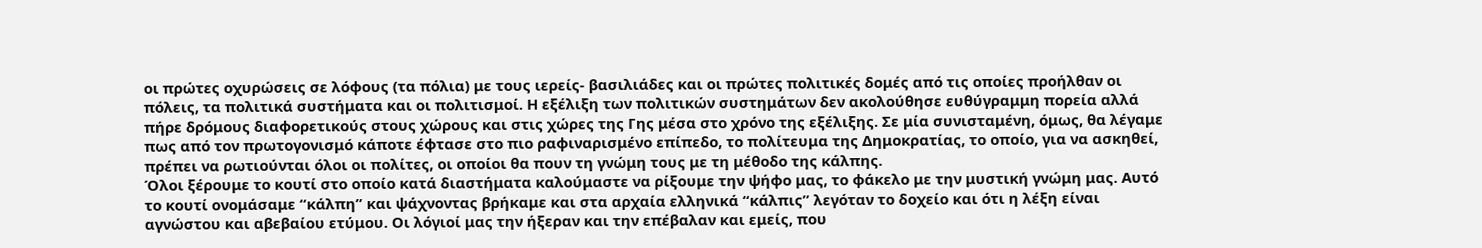οι πρώτες οχυρώσεις σε λόφους (τα πόλια) με τους ιερείς- βασιλιάδες και οι πρώτες πολιτικές δομές από τις οποίες προήλθαν οι πόλεις, τα πολιτικά συστήματα και οι πολιτισμοί. Η εξέλιξη των πολιτικών συστημάτων δεν ακολούθησε ευθύγραμμη πορεία αλλά πήρε δρόμους διαφορετικούς στους χώρους και στις χώρες της Γης μέσα στο χρόνο της εξέλιξης. Σε μία συνισταμένη, όμως, θα λέγαμε πως από τον πρωτογονισμό κάποτε έφτασε στο πιο ραφιναρισμένο επίπεδο, το πολίτευμα της Δημοκρατίας, το οποίο, για να ασκηθεί, πρέπει να ρωτιούνται όλοι οι πολίτες, οι οποίοι θα πουν τη γνώμη τους με τη μέθοδο της κάλπης.
Όλοι ξέρουμε το κουτί στο οποίο κατά διαστήματα καλούμαστε να ρίξουμε την ψήφο μας, το φάκελο με την μυστική γνώμη μας. Αυτό το κουτί ονομάσαμε “κάλπη” και ψάχνοντας βρήκαμε και στα αρχαία ελληνικά “κάλπις” λεγόταν το δοχείο και ότι η λέξη είναι αγνώστου και αβεβαίου ετύμου. Οι λόγιοί μας την ήξεραν και την επέβαλαν και εμείς, που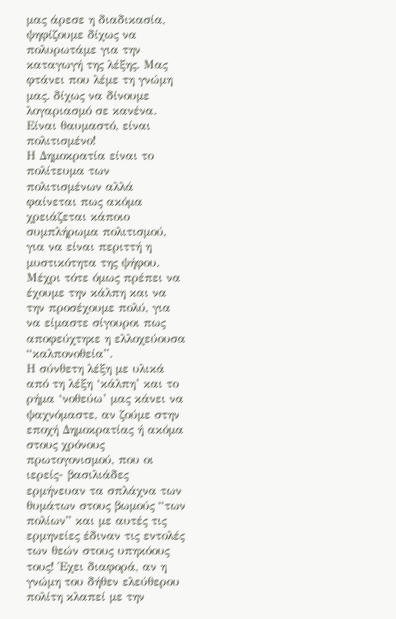μας άρεσε η διαδικασία, ψηφίζουμε δίχως να πολυρωτάμε για την καταγωγή της λέξης. Μας φτάνει που λέμε τη γνώμη μας. δίχως να δίνουμε λογαριασμό σε κανένα. Είναι θαυμαστό, είναι πολιτισμένο!
Η Δημοκρατία είναι το πολίτευμα των πολιτισμένων αλλά φαίνεται πως ακόμα χρειάζεται κάποιο συμπλήρωμα πολιτισμού, για να είναι περιττή η μυστικότητα της ψήφου. Μέχρι τότε όμως πρέπει να έχουμε την κάλπη και να την προσέχουμε πολύ, για να είμαστε σίγουροι πως αποφεύχτηκε η ελλοχεύουσα “καλπονοθεία”.
Η σύνθετη λέξη με υλικά από τη λέξη ‘κάλπη’ και το ρήμα ‘νοθεύω’ μας κάνει να ψαχνόμαστε, αν ζούμε στην εποχή Δημοκρατίας ή ακόμα στους χρόνους πρωτογονισμού, που οι ιερείς- βασιλιάδες ερμήνευαν τα σπλάχνα των θυμάτων στους βωμούς “των πολίων” και με αυτές τις ερμηνείες έδιναν τις εντολές των θεών στους υπηκόους τους! Έχει διαφορά, αν η γνώμη του δήθεν ελεύθερου πολίτη κλαπεί με την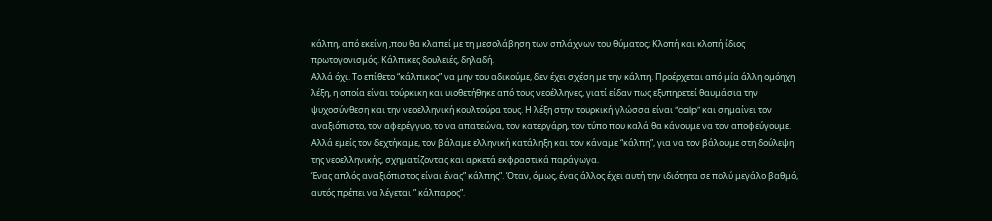κάλπη, από εκείνη ,που θα κλαπεί με τη μεσολάβηση των σπλάχνων του θύματος; Κλοπή και κλοπή ίδιος πρωτογονισμός. Κάλπικες δουλειές, δηλαδή.
Αλλά όχι. Το επίθετο “κάλπικος” να μην του αδικούμε, δεν έχει σχέση με την κάλπη. Προέρχεται από μία άλλη ομόηχη λέξη, η οποία είναι τούρκικη και υιοθετήθηκε από τους νεοέλληνες, γιατί είδαν πως εξυπηρετεί θαυμάσια την ψυχοσύνθεση και την νεοελληνική κουλτούρα τους. Η λέξη στην τουρκική γλώσσα είναι “calp” και σημαίνει τον αναξιόπιστο, τον αφερέγγυο, το να απατεώνα, τον κατεργάρη, τον τύπο που καλά θα κάνουμε να τον αποφεύγουμε. Αλλά εμείς τον δεχτήκαμε, τον βάλαμε ελληνική κατάληξη και τον κάναμε “κάλπη”, για να τον βάλουμε στη δούλεψη της νεοελληνικής, σχηματίζοντας και αρκετά εκφραστικά παράγωγα.
Ένας απλός αναξιόπιστος είναι ένας” κάλπης”. Όταν, όμως, ένας άλλος έχει αυτή την ιδιότητα σε πολύ μεγάλο βαθμό, αυτός πρέπει να λέγεται ” κάλπαρος”.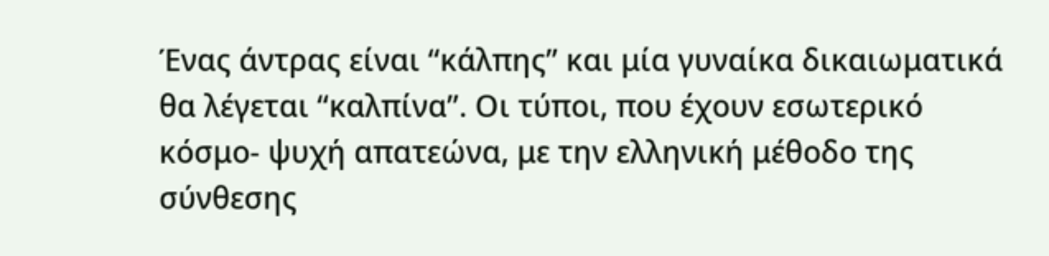Ένας άντρας είναι “κάλπης” και μία γυναίκα δικαιωματικά θα λέγεται “καλπίνα”. Οι τύποι, που έχουν εσωτερικό κόσμο- ψυχή απατεώνα, με την ελληνική μέθοδο της σύνθεσης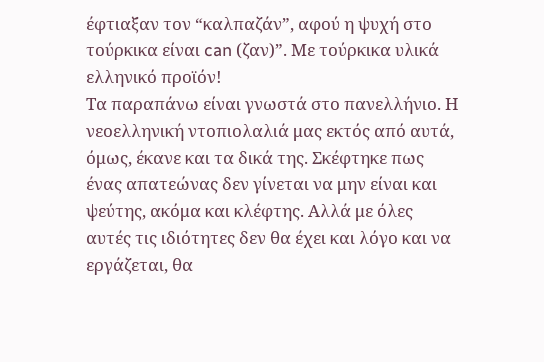έφτιαξαν τον “καλπαζάν”, αφού η ψυχή στο τούρκικα είναι can (ζαν)”. Με τούρκικα υλικά ελληνικό προϊόν!
Τα παραπάνω είναι γνωστά στο πανελλήνιο. Η νεοελληνική ντοπιολαλιά μας εκτός από αυτά, όμως, έκανε και τα δικά της. Σκέφτηκε πως ένας απατεώνας δεν γίνεται να μην είναι και ψεύτης, ακόμα και κλέφτης. Αλλά με όλες αυτές τις ιδιότητες δεν θα έχει και λόγο και να εργάζεται, θα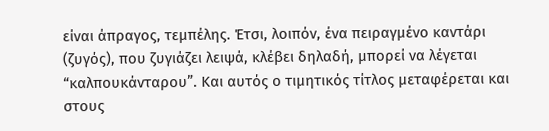είναι άπραγος, τεμπέλης. Έτσι, λοιπόν, ένα πειραγμένο καντάρι (ζυγός), που ζυγιάζει λειψά, κλέβει δηλαδή, μπορεί να λέγεται “καλπουκάνταρου”. Και αυτός ο τιμητικός τίτλος μεταφέρεται και στους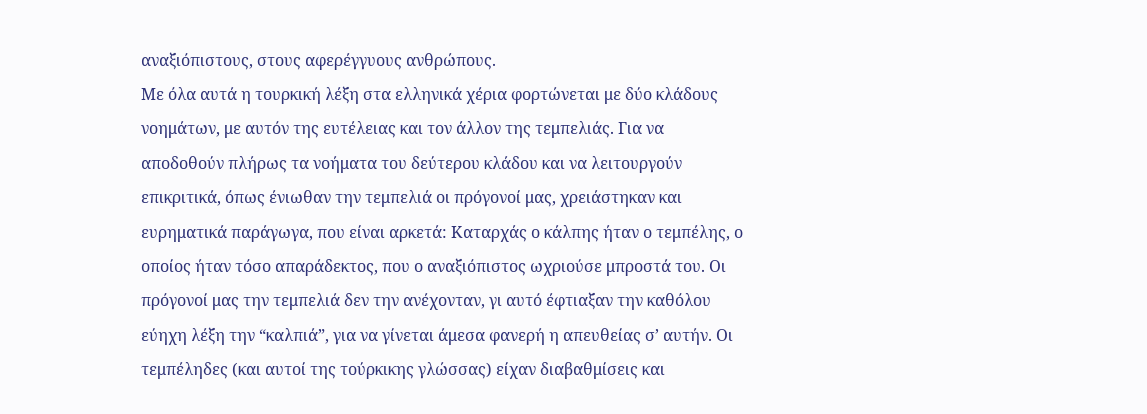αναξιόπιστους, στους αφερέγγυους ανθρώπους.
Με όλα αυτά η τουρκική λέξη στα ελληνικά χέρια φορτώνεται με δύο κλάδους νοημάτων, με αυτόν της ευτέλειας και τον άλλον της τεμπελιάς. Για να αποδοθούν πλήρως τα νοήματα του δεύτερου κλάδου και να λειτουργούν επικριτικά, όπως ένιωθαν την τεμπελιά οι πρόγονοί μας, χρειάστηκαν και ευρηματικά παράγωγα, που είναι αρκετά: Καταρχάς ο κάλπης ήταν ο τεμπέλης, ο οποίος ήταν τόσο απαράδεκτος, που ο αναξιόπιστος ωχριούσε μπροστά του. Οι πρόγονοί μας την τεμπελιά δεν την ανέχονταν, γι αυτό έφτιαξαν την καθόλου εύηχη λέξη την “καλπιά”, για να γίνεται άμεσα φανερή η απευθείας σ’ αυτήν. Οι τεμπέληδες (και αυτοί της τούρκικης γλώσσας) είχαν διαβαθμίσεις και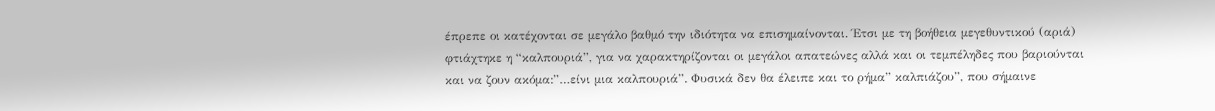έπρεπε οι κατέχονται σε μεγάλο βαθμό την ιδιότητα να επισημαίνονται. Έτσι με τη βοήθεια μεγεθυντικού (αριά) φτιάχτηκε η “καλπουριά”, για να χαρακτηρίζονται οι μεγάλοι απατεώνες αλλά και οι τεμπέληδες που βαριούνται και να ζουν ακόμα:”…είνι μια καλπουριά”. Φυσικά δεν θα έλειπε και το ρήμα” καλπιάζου”, που σήμαινε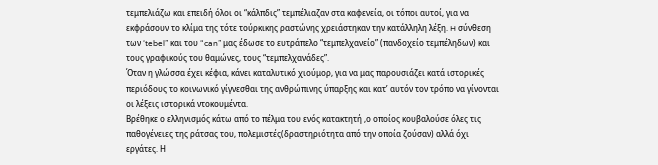τεμπελιάζω και επειδή όλοι οι “κάλπδις” τεμπέλιαζαν στα καφενεία, οι τόποι αυτοί, για να εκφράσουν το κλίμα της τότε τούρκικης ραστώνης χρειάστηκαν την κατάλληλη λέξη. H σύνθεση των ‘tebel” και του “can” μας έδωσε το ευτράπελο “τεμπελχανείο” (πανδοχείο τεμπέληδων) και τους γραφικούς του θαμώνες, τους “τεμπελχανάδες”.
Όταν η γλώσσα έχει κέφια, κάνει καταλυτικό χιούμορ, για να μας παρουσιάζει κατά ιστορικές περιόδους το κοινωνικό γίγνεσθαι της ανθρώπινης ύπαρξης και κατ’ αυτόν τον τρόπο να γίνονται οι λέξεις ιστορικά ντοκουμέντα.
Βρέθηκε ο ελληνισμός κάτω από το πέλμα του ενός κατακτητή ,ο οποίος κουβαλούσε όλες τις παθογένειες της ράτσας του, πολεμιστές(δραστηριότητα από την οποία ζούσαν) αλλά όχι εργάτες. Η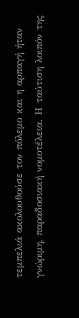τεμπελιά ακολουθούσε τον πόλεμο και η αρπαγή ήταν γνώριμη, παραδοσιακή νομοτέλεια. Η ταύτιση λοιπόν της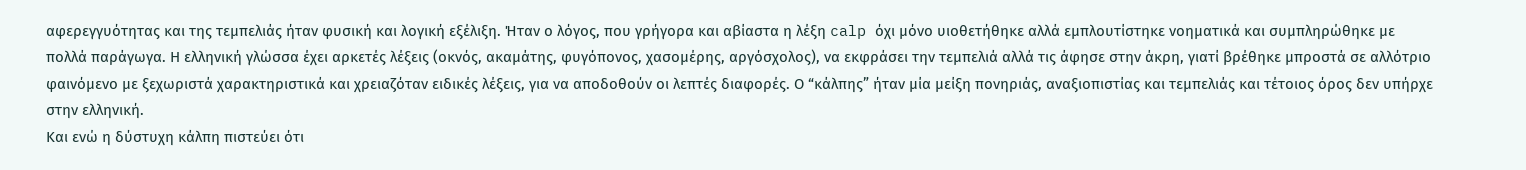αφερεγγυότητας και της τεμπελιάς ήταν φυσική και λογική εξέλιξη. Ήταν ο λόγος, που γρήγορα και αβίαστα η λέξη calp όχι μόνο υιοθετήθηκε αλλά εμπλουτίστηκε νοηματικά και συμπληρώθηκε με πολλά παράγωγα. Η ελληνική γλώσσα έχει αρκετές λέξεις (οκνός, ακαμάτης, φυγόπονος, χασομέρης, αργόσχολος), να εκφράσει την τεμπελιά αλλά τις άφησε στην άκρη, γιατί βρέθηκε μπροστά σε αλλότριο φαινόμενο με ξεχωριστά χαρακτηριστικά και χρειαζόταν ειδικές λέξεις, για να αποδοθούν οι λεπτές διαφορές. Ο “κάλπης” ήταν μία μείξη πονηριάς, αναξιοπιστίας και τεμπελιάς και τέτοιος όρος δεν υπήρχε στην ελληνική.
Και ενώ η δύστυχη κάλπη πιστεύει ότι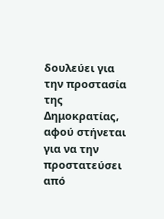δουλεύει για την προστασία της Δημοκρατίας, αφού στήνεται για να την προστατεύσει από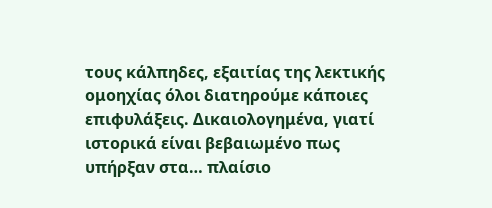τους κάλπηδες, εξαιτίας της λεκτικής ομοηχίας όλοι διατηρούμε κάποιες επιφυλάξεις. Δικαιολογημένα, γιατί ιστορικά είναι βεβαιωμένο πως υπήρξαν στα… πλαίσιο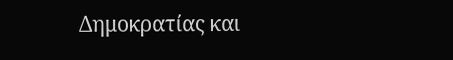Δημοκρατίας και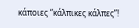κάποιες “κάλπικες κάλπες”!